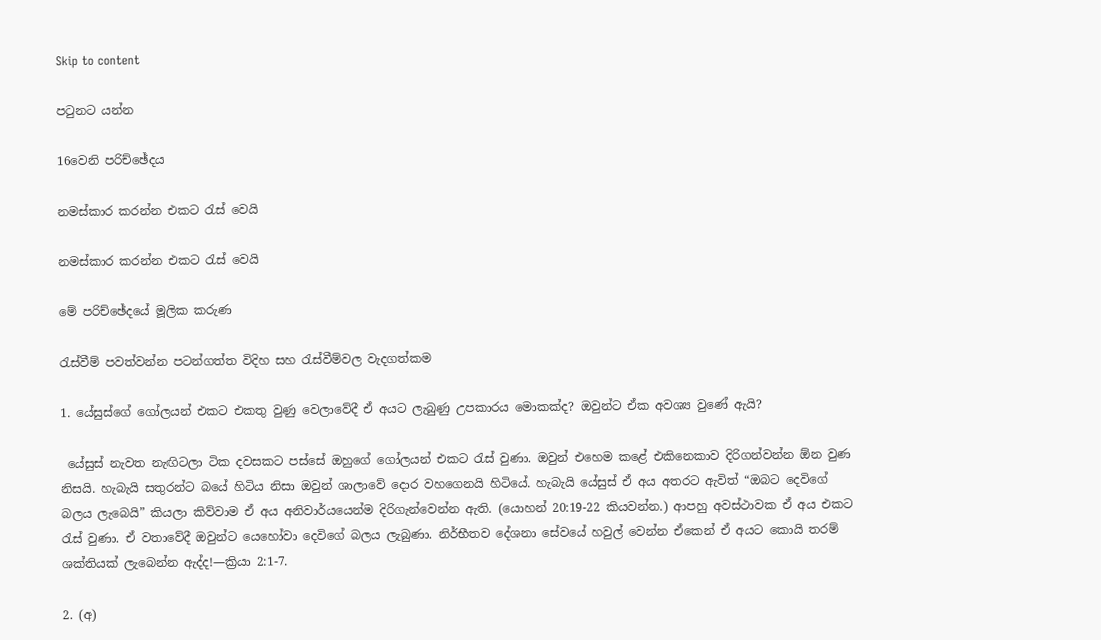Skip to content

පටුනට යන්න

16වෙනි පරිච්ඡේදය

නමස්කාර කරන්න එකට රැස් වෙයි

නමස්කාර කරන්න එකට රැස් වෙයි

මේ පරිච්ඡේදයේ මූලික කරුණ

රැස්වීම් පවත්වන්න පටන්ගත්ත විදිහ සහ රැස්වීම්වල වැදගත්කම

1. යේසුස්ගේ ගෝලයන් එකට එකතු වුණු වෙලාවේදී ඒ අයට ලැබුණු උපකාරය මොකක්ද? ඔවුන්ට ඒක අවශ්‍ය වුණේ ඇයි?

 යේසුස් නැවත නැඟිටලා ටික දවසකට පස්සේ ඔහුගේ ගෝලයන් එකට රැස් වුණා. ඔවුන් එහෙම කළේ එකිනෙකාව දිරිගන්වන්න ඕන වුණ නිසයි. හැබැයි සතුරන්ට බයේ හිටිය නිසා ඔවුන් ශාලාවේ දොර වහගෙනයි හිටියේ. හැබැයි යේසුස් ඒ අය අතරට ඇවිත් “ඔබට දෙවිගේ බලය ලැබෙයි” කියලා කිව්වාම ඒ අය අනිවාර්යයෙන්ම දිරිගැන්වෙන්න ඇති. (යොහන් 20:19-22 කියවන්න.) ආපහු අවස්ථාවක ඒ අය එකට රැස් වුණා. ඒ වතාවේදී ඔවුන්ට යෙහෝවා දෙවිගේ බලය ලැබුණා. නිර්භීතව දේශනා සේවයේ හවුල් වෙන්න ඒකෙන් ඒ අයට කොයි තරම් ශක්තියක් ලැබෙන්න ඇද්ද!—ක්‍රියා 2:1-7.

2. (අ)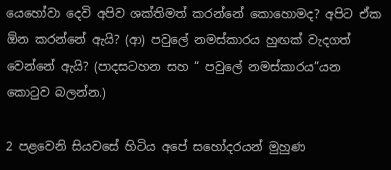යෙහෝවා දෙවි අපිව ශක්තිමත් කරන්නේ කොහොමද? අපිට ඒක ඕන කරන්නේ ඇයි? (ආ) පවුලේ නමස්කාරය හුඟක් වැදගත් වෙන්නේ ඇයි? (පාදසටහන සහ “ පවුලේ නමස්කාරය”යන කොටුව බලන්න.)

2 පළවෙනි සියවසේ හිටිය අපේ සහෝදරයන් මුහුණ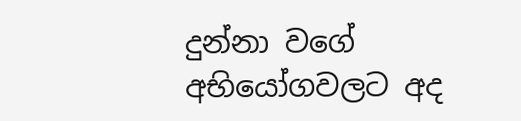දුන්නා වගේ අභියෝගවලට අද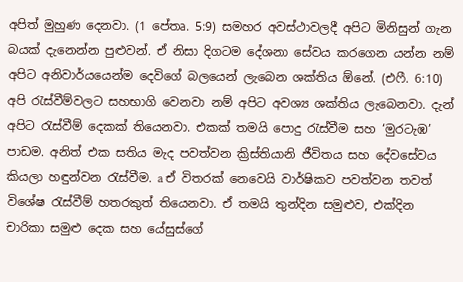අපිත් මුහුණ දෙනවා. (1 පේතෘ. 5:9) සමහර අවස්ථාවලදී අපිට මිනිසුන් ගැන බයක් දැනෙන්න පුළුවන්. ඒ නිසා දිගටම දේශනා සේවය කරගෙන යන්න නම් අපිට අනිවාර්යයෙන්ම දෙවිගේ බලයෙන් ලැබෙන ශක්තිය ඕනේ. (එෆී. 6:10) අපි රැස්වීම්වලට සහභාගි වෙනවා නම් අපිට අවශ්‍ය ශක්තිය ලැබෙනවා. දැන් අපිට රැස්වීම් දෙකක් තියෙනවා. එකක් තමයි පොදු රැස්වීම සහ ‘මුරටැඹ’ පාඩම. අනිත් එක සතිය මැද පවත්වන ක්‍රිස්තියානි ජීවිතය සහ දේවසේවය කියලා හඳුන්වන රැස්වීම. a ඒ විතරක් නෙවෙයි වාර්ෂිකව පවත්වන තවත් විශේෂ රැස්වීම් හතරකුත් තියෙනවා. ඒ තමයි තුන්දින සමුළුව, එක්දින චාරිකා සමුළු දෙක සහ යේසුස්ගේ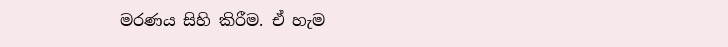මරණය සිහි කිරීම. ඒ හැම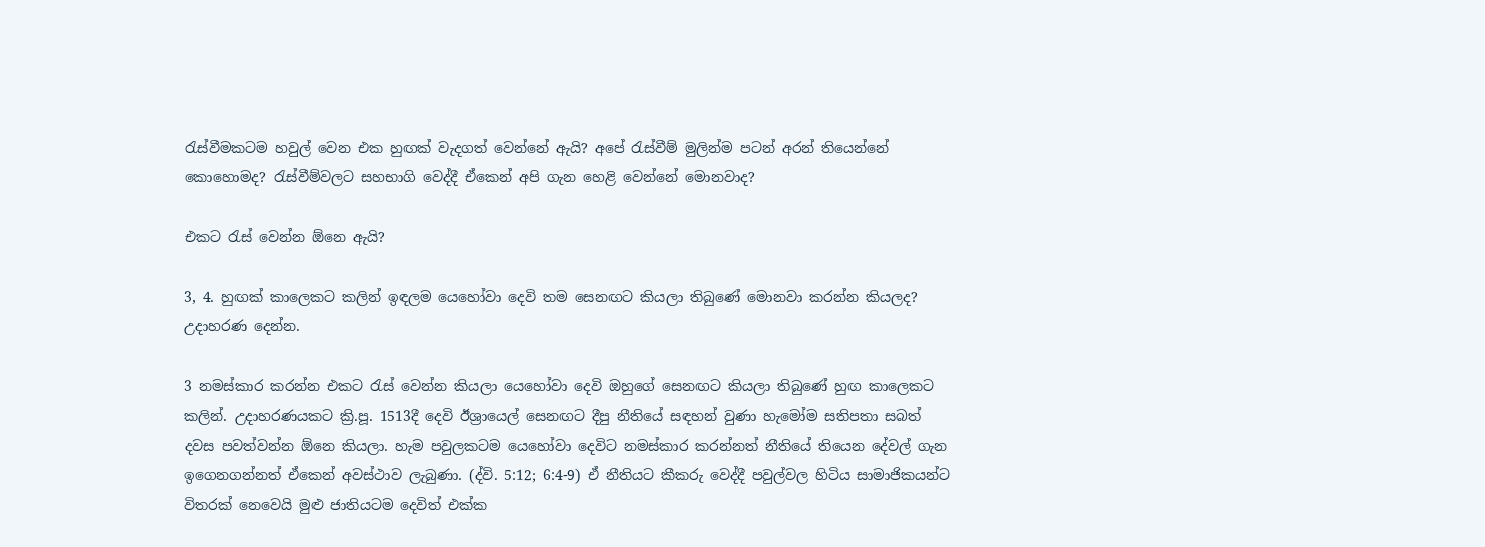රැස්වීමකටම හවුල් වෙන එක හුඟක් වැදගත් වෙන්නේ ඇයි? අපේ රැස්වීම් මුලින්ම පටන් අරන් තියෙන්නේ කොහොමද? රැස්වීම්වලට සහභාගි වෙද්දී ඒකෙන් අපි ගැන හෙළි වෙන්නේ මොනවාද?

එකට රැස් වෙන්න ඕනෙ ඇයි?

3, 4. හුඟක් කාලෙකට කලින් ඉඳලම යෙහෝවා දෙවි තම සෙනඟට කියලා තිබුණේ මොනවා කරන්න කියලද? උදාහරණ දෙන්න.

3 නමස්කාර කරන්න එකට රැස් වෙන්න කියලා යෙහෝවා දෙවි ඔහුගේ සෙනඟට කියලා තිබුණේ හුඟ කාලෙකට කලින්. උදාහරණයකට ක්‍රි.පූ. 1513දී දෙවි ඊශ්‍රායෙල් සෙනඟට දීපු නීතියේ සඳහන් වුණා හැමෝම සතිපතා සබත් දවස පවත්වන්න ඕනෙ කියලා. හැම පවුලකටම යෙහෝවා දෙවිට නමස්කාර කරන්නත් නීතියේ තියෙන දේවල් ගැන ඉගෙනගන්නත් ඒකෙන් අවස්ථාව ලැබුණා. (ද්වි. 5:12; 6:4-9) ඒ නීතියට කීකරු වෙද්දී පවුල්වල හිටිය සාමාජිකයන්ට විතරක් නෙවෙයි මුළු ජාතියටම දෙවිත් එක්ක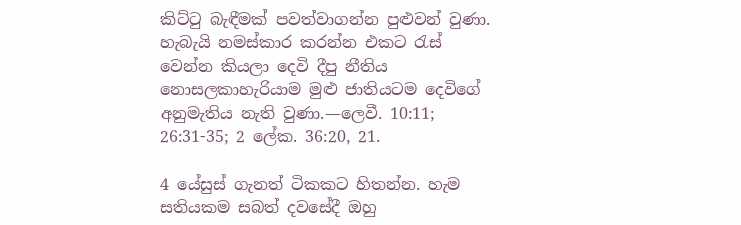කිට්ටු බැඳීමක් පවත්වාගන්න පුළුවන් වුණා. හැබැයි නමස්කාර කරන්න එකට රැස් වෙන්න කියලා දෙවි දීපු නීතිය නොසලකාහැරියාම මුළු ජාතියටම දෙවිගේ අනුමැතිය නැති වුණා.—ලෙවී. 10:11; 26:31-35; 2 ලේක. 36:20, 21.

4 යේසුස් ගැනත් ටිකකට හිතන්න. හැම සතියකම සබත් දවසේදී ඔහු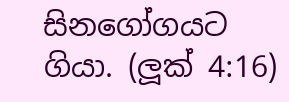සිනගෝගයට ගියා. (ලූක් 4:16)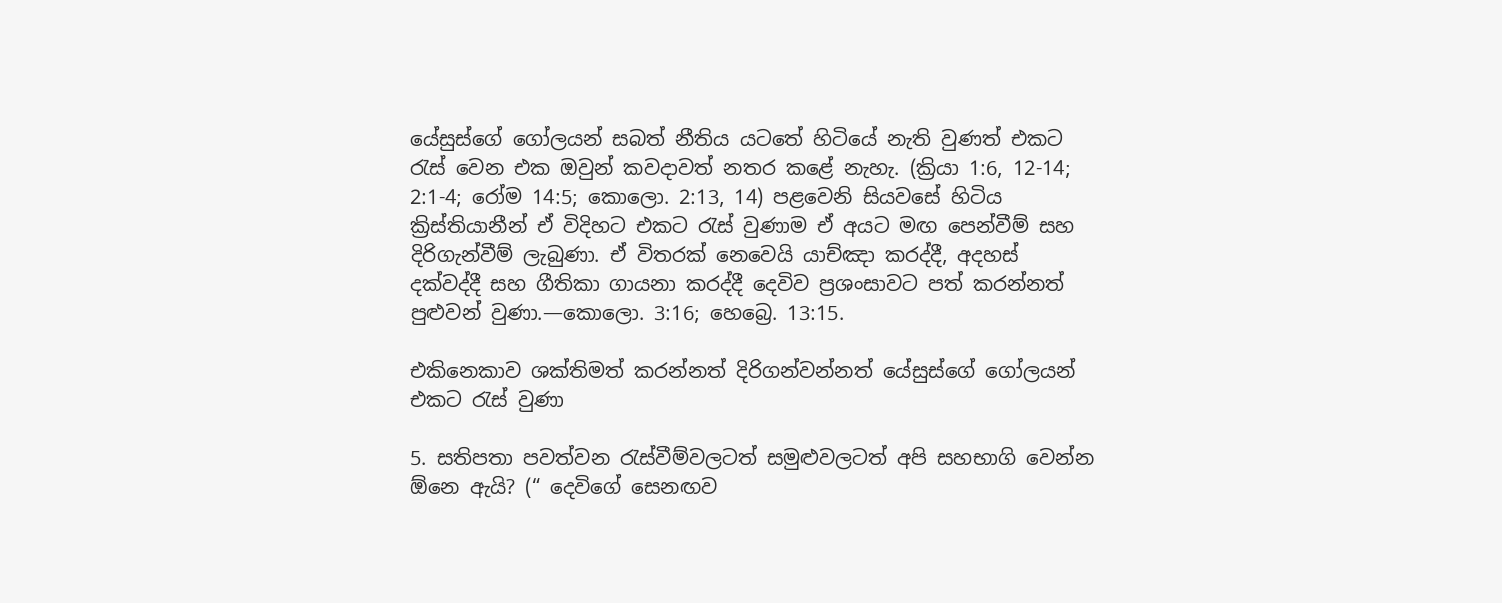යේසුස්ගේ ගෝලයන් සබත් නීතිය යටතේ හිටියේ නැති වුණත් එකට රැස් වෙන එක ඔවුන් කවදාවත් නතර කළේ නැහැ. (ක්‍රියා 1:6, 12-14; 2:1-4; රෝම 14:5; කොලො. 2:13, 14) පළවෙනි සියවසේ හිටිය ක්‍රිස්තියානීන් ඒ විදිහට එකට රැස් වුණාම ඒ අයට මඟ පෙන්වීම් සහ දිරිගැන්වීම් ලැබුණා. ඒ විතරක් නෙවෙයි යාච්ඤා කරද්දී, අදහස් දක්වද්දී සහ ගීතිකා ගායනා කරද්දී දෙවිව ප්‍රශංසාවට පත් කරන්නත් පුළුවන් වුණා.—කොලො. 3:16; හෙබ්‍රෙ. 13:15.

එකිනෙකාව ශක්තිමත් කරන්නත් දිරිගන්වන්නත් යේසුස්ගේ ගෝලයන් එකට රැස් වුණා

5. සතිපතා පවත්වන රැස්වීම්වලටත් සමුළුවලටත් අපි සහභාගි වෙන්න ඕනෙ ඇයි? (“ දෙවිගේ සෙනඟව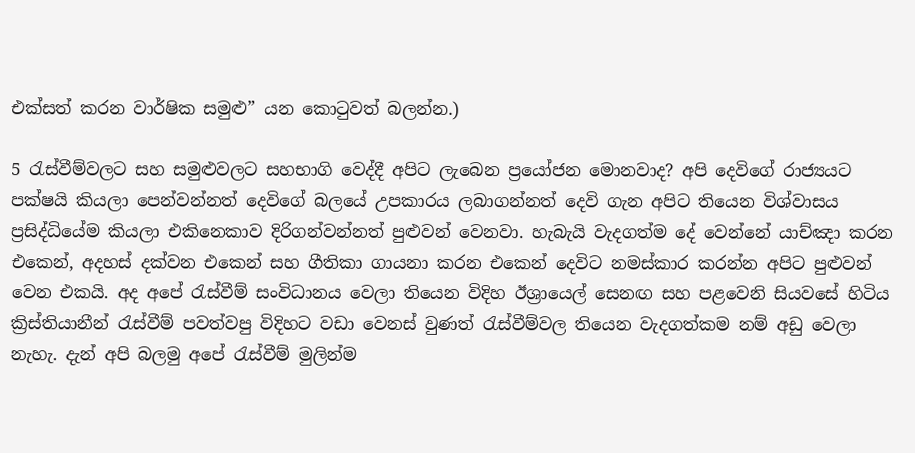එක්සත් කරන වාර්ෂික සමුළු” යන කොටුවත් බලන්න.)

5 රැස්වීම්වලට සහ සමුළුවලට සහභාගි වෙද්දී අපිට ලැබෙන ප්‍රයෝජන මොනවාද? අපි දෙවිගේ රාජ්‍යයට පක්ෂයි කියලා පෙන්වන්නත් දෙවිගේ බලයේ උපකාරය ලබාගන්නත් දෙවි ගැන අපිට තියෙන විශ්වාසය ප්‍රසිද්ධියේම කියලා එකිනෙකාව දිරිගන්වන්නත් පුළුවන් වෙනවා. හැබැයි වැදගත්ම දේ වෙන්නේ යාච්ඤා කරන එකෙන්, අදහස් දක්වන එකෙන් සහ ගීතිකා ගායනා කරන එකෙන් දෙවිට නමස්කාර කරන්න අපිට පුළුවන් වෙන එකයි. අද අපේ රැස්වීම් සංවිධානය වෙලා තියෙන විදිහ ඊශ්‍රායෙල් සෙනඟ සහ පළවෙනි සියවසේ හිටිය ක්‍රිස්තියානීන් රැස්වීම් පවත්වපු විදිහට වඩා වෙනස් වුණත් රැස්වීම්වල තියෙන වැදගත්කම නම් අඩු වෙලා නැහැ. දැන් අපි බලමු අපේ රැස්වීම් මුලින්ම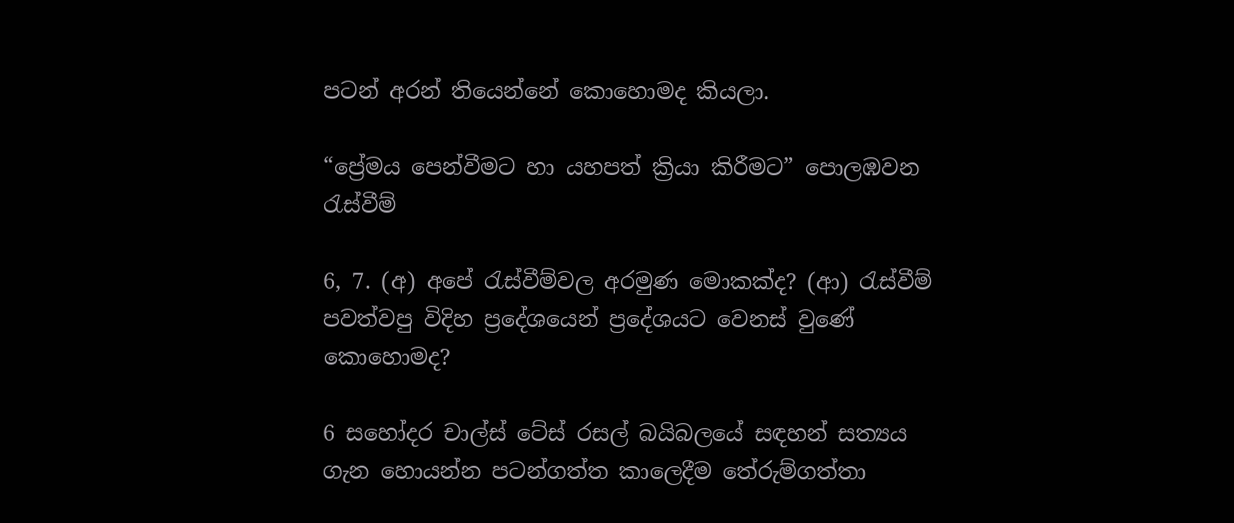පටන් අරන් තියෙන්නේ කොහොමද කියලා.

“ප්‍රේමය පෙන්වීමට හා යහපත් ක්‍රියා කිරීමට” පොලඹවන රැස්වීම්

6, 7. (අ) අපේ රැස්වීම්වල අරමුණ මොකක්ද? (ආ) රැස්වීම් පවත්වපු විදිහ ප්‍රදේශයෙන් ප්‍රදේශයට වෙනස් වුණේ කොහොමද?

6 සහෝදර චාල්ස් ටේස් රසල් බයිබලයේ සඳහන් සත්‍යය ගැන හොයන්න පටන්ගත්ත කාලෙදීම තේරුම්ගත්තා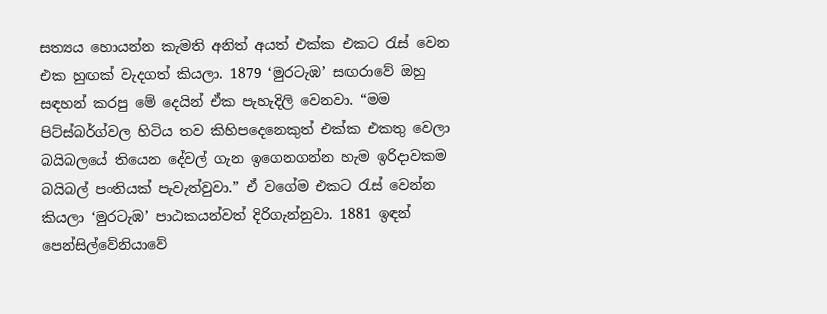සත්‍යය හොයන්න කැමති අනිත් අයත් එක්ක එකට රැස් වෙන එක හුඟක් වැදගත් කියලා. 1879 ‘මුරටැඹ’ සඟරාවේ ඔහු සඳහන් කරපු මේ දෙයින් ඒක පැහැදිලි වෙනවා. “මම පිට්ස්බර්ග්වල හිටිය තව කිහිපදෙනෙකුත් එක්ක එකතු වෙලා බයිබලයේ තියෙන දේවල් ගැන ඉගෙනගන්න හැම ඉරිදාවකම බයිබල් පංතියක් පැවැත්වුවා.” ඒ වගේම එකට රැස් වෙන්න කියලා ‘මුරටැඹ’ පාඨකයන්වත් දිරිගැන්නුවා. 1881 ඉඳන් පෙන්සිල්වේනියාවේ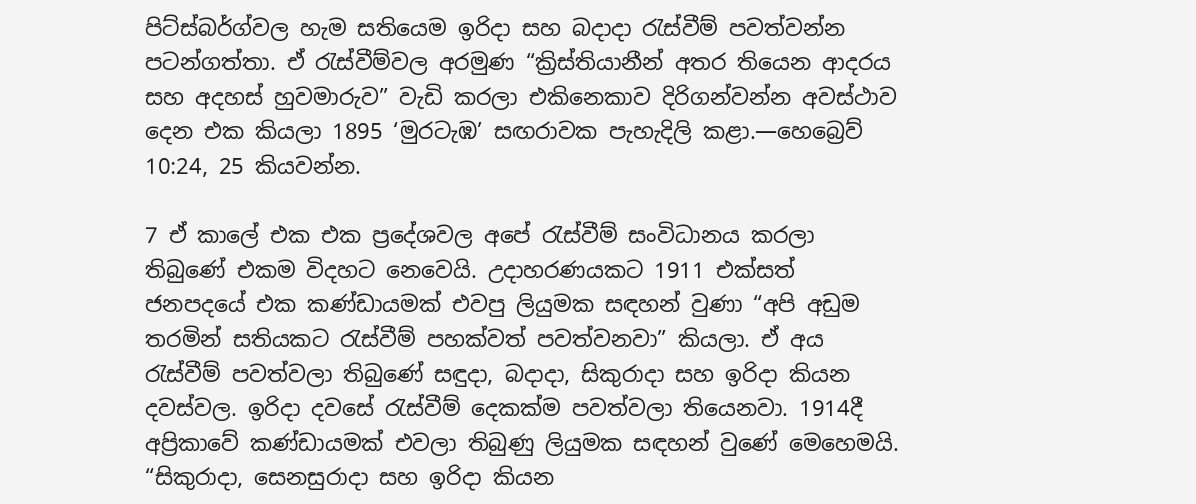පිට්ස්බර්ග්වල හැම සතියෙම ඉරිදා සහ බදාදා රැස්වීම් පවත්වන්න පටන්ගත්තා. ඒ රැස්වීම්වල අරමුණ “ක්‍රිස්තියානීන් අතර තියෙන ආදරය සහ අදහස් හුවමාරුව” වැඩි කරලා එකිනෙකාව දිරිගන්වන්න අවස්ථාව දෙන එක කියලා 1895 ‘මුරටැඹ’ සඟරාවක පැහැදිලි කළා.—හෙබ්‍රෙව් 10:24, 25 කියවන්න.

7 ඒ කාලේ එක එක ප්‍රදේශවල අපේ රැස්වීම් සංවිධානය කරලා තිබුණේ එකම විදහට නෙවෙයි. උදාහරණයකට 1911 එක්සත් ජනපදයේ එක කණ්ඩායමක් එවපු ලියුමක සඳහන් වුණා “අපි අඩුම තරමින් සතියකට රැස්වීම් පහක්වත් පවත්වනවා” කියලා. ඒ අය රැස්වීම් පවත්වලා තිබුණේ සඳුදා, බදාදා, සිකුරාදා සහ ඉරිදා කියන දවස්වල. ඉරිදා දවසේ රැස්වීම් දෙකක්ම පවත්වලා තියෙනවා. 1914දී අප්‍රිකාවේ කණ්ඩායමක් එවලා තිබුණු ලියුමක සඳහන් වුණේ මෙහෙමයි. “සිකුරාදා, සෙනසුරාදා සහ ඉරිදා කියන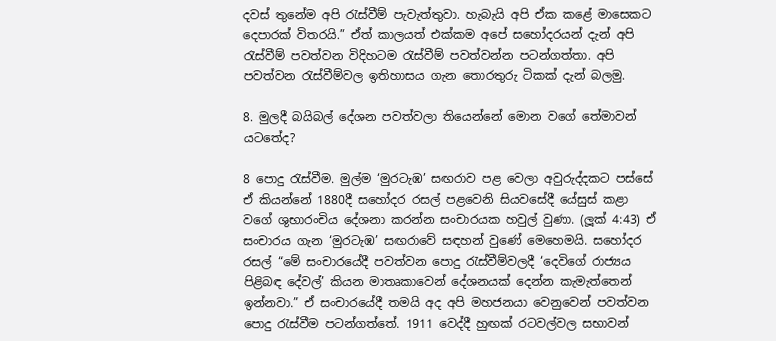දවස් තුනේම අපි රැස්වීම් පැවැත්තුවා. හැබැයි අපි ඒක කළේ මාසෙකට දෙපාරක් විතරයි.” ඒත් කාලයත් එක්කම අපේ සහෝදරයන් දැන් අපි රැස්වීම් පවත්වන විදිහටම රැස්වීම් පවත්වන්න පටන්ගත්තා. අපි පවත්වන රැස්වීම්වල ඉතිහාසය ගැන තොරතුරු ටිකක් දැන් බලමු.

8. මුලදී බයිබල් දේශන පවත්වලා තියෙන්නේ මොන වගේ තේමාවන් යටතේද?

8 පොදු රැස්වීම. මුල්ම ‘මුරටැඹ’ සඟරාව පළ වෙලා අවුරුද්දකට පස්සේ ඒ කියන්නේ 1880දී සහෝදර රසල් පළවෙනි සියවසේදී යේසුස් කළා වගේ ශුභාරංචිය දේශනා කරන්න සංචාරයක හවුල් වුණා. (ලූක් 4:43) ඒ සංචාරය ගැන ‘මුරටැඹ’ සඟරාවේ සඳහන් වුණේ මෙහෙමයි. සහෝදර රසල් “මේ සංචාරයේදී පවත්වන පොදු රැස්වීම්වලදී ‘දෙවිගේ රාජ්‍යය පිළිබඳ දේවල්’ කියන මාතෘකාවෙන් දේශනයක් දෙන්න කැමැත්තෙන් ඉන්නවා.” ඒ සංචාරයේදී තමයි අද අපි මහජනයා වෙනුවෙන් පවත්වන පොදු රැස්වීම පටන්ගත්තේ. 1911 වෙද්දී හුඟක් රටවල්වල සභාවන්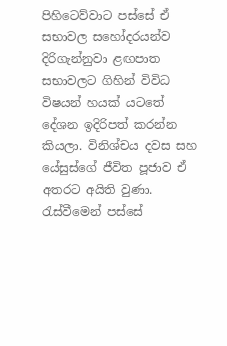පිහිටෙව්වාට පස්සේ ඒ සභාවල සහෝදරයන්ව දිරිගැන්නුවා ළඟපාත සභාවලට ගිහින් විවිධ විෂයන් හයක් යටතේ දේශන ඉදිරිපත් කරන්න කියලා. විනිශ්චය දවස සහ යේසුස්ගේ ජීවිත පූජාව ඒ අතරට අයිති වුණා. රැස්වීමෙන් පස්සේ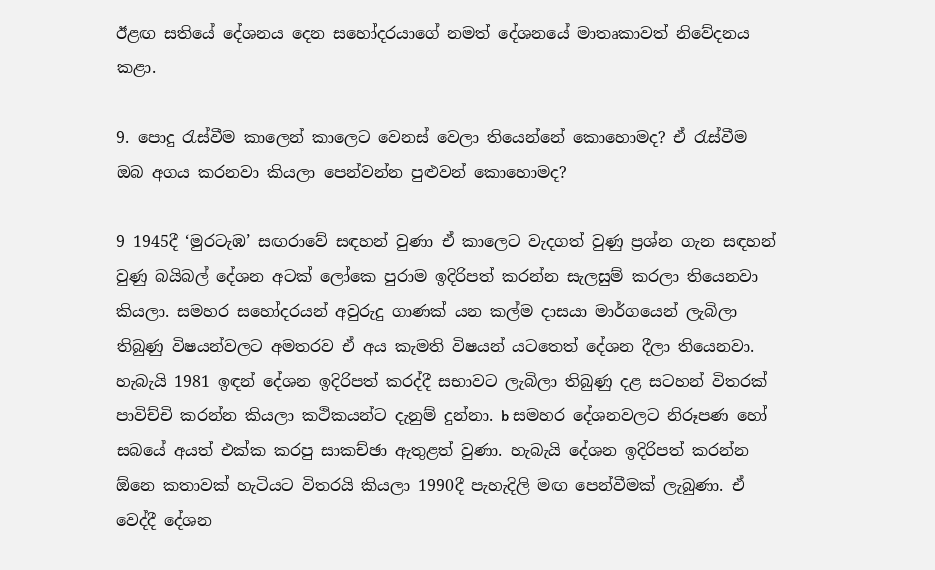ඊළඟ සතියේ දේශනය දෙන සහෝදරයාගේ නමත් දේශනයේ මාතෘකාවත් නිවේදනය කළා.

9. පොදු රැස්වීම කාලෙන් කාලෙට වෙනස් වෙලා තියෙන්නේ කොහොමද? ඒ රැස්වීම ඔබ අගය කරනවා කියලා පෙන්වන්න පුළුවන් කොහොමද?

9 1945දී ‘මුරටැඹ’ සඟරාවේ සඳහන් වුණා ඒ කාලෙට වැදගත් වුණු ප්‍රශ්න ගැන සඳහන් වුණු බයිබල් දේශන අටක් ලෝකෙ පුරාම ඉදිරිපත් කරන්න සැලසුම් කරලා තියෙනවා කියලා. සමහර සහෝදරයන් අවුරුදු ගාණක් යන කල්ම දාසයා මාර්ගයෙන් ලැබිලා තිබුණු විෂයන්වලට අමතරව ඒ අය කැමති විෂයන් යටතෙත් දේශන දීලා තියෙනවා. හැබැයි 1981 ඉඳන් දේශන ඉදිරිපත් කරද්දී සභාවට ලැබිලා තිබුණු දළ සටහන් විතරක් පාවිච්චි කරන්න කියලා කථිකයන්ට දැනුම් දුන්නා. b සමහර දේශනවලට නිරූපණ හෝ සබයේ අයත් එක්ක කරපු සාකච්ඡා ඇතුළත් වුණා. හැබැයි දේශන ඉදිරිපත් කරන්න ඕනෙ කතාවක් හැටියට විතරයි කියලා 1990දී පැහැදිලි මඟ පෙන්වීමක් ලැබුණා. ඒ වෙද්දී දේශන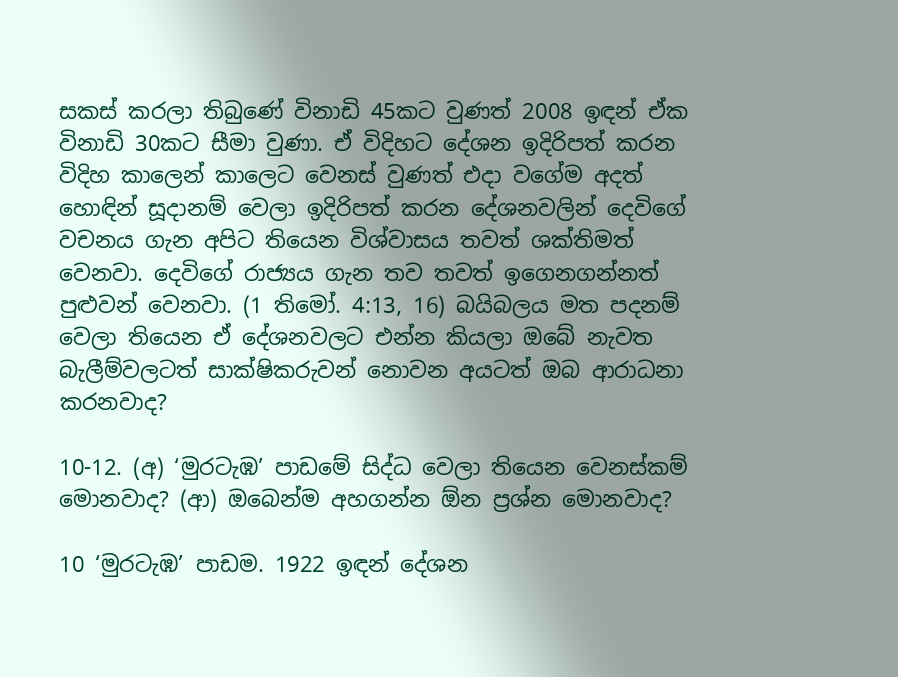සකස් කරලා තිබුණේ විනාඩි 45කට වුණත් 2008 ඉඳන් ඒක විනාඩි 30කට සීමා වුණා. ඒ විදිහට දේශන ඉදිරිපත් කරන විදිහ කාලෙන් කාලෙට වෙනස් වුණත් එදා වගේම අදත් හොඳින් සූදානම් වෙලා ඉදිරිපත් කරන දේශනවලින් දෙවිගේ වචනය ගැන අපිට තියෙන විශ්වාසය තවත් ශක්තිමත් වෙනවා. දෙවිගේ රාජ්‍යය ගැන තව තවත් ඉගෙනගන්නත් පුළුවන් වෙනවා. (1 තිමෝ. 4:13, 16) බයිබලය මත පදනම් වෙලා තියෙන ඒ දේශනවලට එන්න කියලා ඔබේ නැවත බැලීම්වලටත් සාක්ෂිකරුවන් නොවන අයටත් ඔබ ආරාධනා කරනවාද?

10-12. (අ) ‘මුරටැඹ’ පාඩමේ සිද්ධ වෙලා තියෙන වෙනස්කම් මොනවාද? (ආ) ඔබෙන්ම අහගන්න ඕන ප්‍රශ්න මොනවාද?

10 ‘මුරටැඹ’ පාඩම. 1922 ඉඳන් දේශන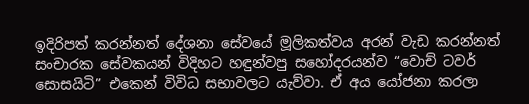ඉදිරිපත් කරන්නත් දේශනා සේවයේ මූලිකත්වය අරන් වැඩ කරන්නත් සංචාරක සේවකයන් විදිහට හඳුන්වපු සහෝදරයන්ව “වොච් ටවර් සොසයිටි” එකෙන් විවිධ සභාවලට යැව්වා. ඒ අය යෝජනා කරලා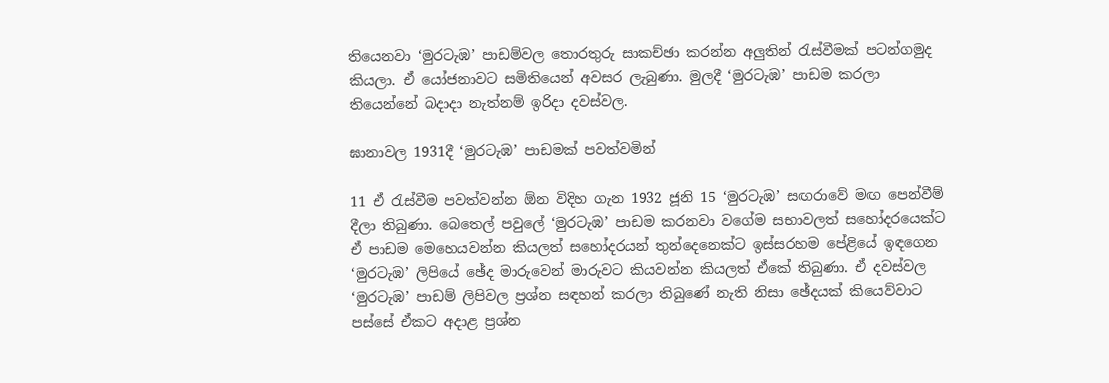තියෙනවා ‘මුරටැඹ’ පාඩම්වල තොරතුරු සාකච්ඡා කරන්න අලුතින් රැස්වීමක් පටන්ගමුද කියලා. ඒ යෝජනාවට සමිතියෙන් අවසර ලැබුණා. මුලදී ‘මුරටැඹ’ පාඩම කරලා තියෙන්නේ බදාදා නැත්නම් ඉරිදා දවස්වල.

ඝානාවල 1931දී ‘මුරටැඹ’ පාඩමක් පවත්වමින්

11 ඒ රැස්වීම පවත්වන්න ඕන විදිහ ගැන 1932 ජූනි 15 ‘මුරටැඹ’ සඟරාවේ මඟ පෙන්වීම් දීලා තිබුණා. බෙතෙල් පවුලේ ‘මුරටැඹ’ පාඩම කරනවා වගේම සභාවලත් සහෝදරයෙක්ට ඒ පාඩම මෙහෙයවන්න කියලත් සහෝදරයන් තුන්දෙනෙක්ට ඉස්සරහම පේළියේ ඉඳගෙන ‘මුරටැඹ’ ලිපියේ ඡේද මාරුවෙන් මාරුවට කියවන්න කියලත් ඒකේ තිබුණා. ඒ දවස්වල ‘මුරටැඹ’ පාඩම් ලිපිවල ප්‍රශ්න සඳහන් කරලා තිබුණේ නැති නිසා ඡේදයක් කියෙව්වාට පස්සේ ඒකට අදාළ ප්‍රශ්න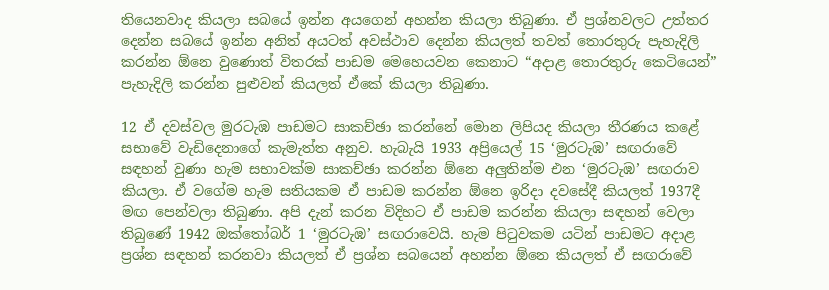තියෙනවාද කියලා සබයේ ඉන්න අයගෙන් අහන්න කියලා තිබුණා. ඒ ප්‍රශ්නවලට උත්තර දෙන්න සබයේ ඉන්න අනිත් අයටත් අවස්ථාව දෙන්න කියලත් තවත් තොරතුරු පැහැදිලි කරන්න ඕනෙ වුණොත් විතරක් පාඩම මෙහෙයවන කෙනාට “අදාළ තොරතුරු කෙටියෙන්” පැහැදිලි කරන්න පුළුවන් කියලත් ඒකේ කියලා තිබුණා.

12 ඒ දවස්වල මුරටැඹ පාඩමට සාකච්ඡා කරන්නේ මොන ලිපියද කියලා තීරණය කළේ සභාවේ වැඩිදෙනාගේ කැමැත්ත අනුව. හැබැයි 1933 අප්‍රියෙල් 15 ‘මුරටැඹ’ සඟරාවේ සඳහන් වුණා හැම සභාවක්ම සාකච්ඡා කරන්න ඕනෙ අලුතින්ම එන ‘මුරටැඹ’ සඟරාව කියලා. ඒ වගේම හැම සතියකම ඒ පාඩම කරන්න ඕනෙ ඉරිදා දවසේදී කියලත් 1937දී මඟ පෙන්වලා තිබුණා. අපි දැන් කරන විදිහට ඒ පාඩම කරන්න කියලා සඳහන් වෙලා තිබුණේ 1942 ඔක්තෝබර් 1 ‘මුරටැඹ’ සඟරාවෙයි. හැම පිටුවකම යටින් පාඩමට අදාළ ප්‍රශ්න සඳහන් කරනවා කියලත් ඒ ප්‍රශ්න සබයෙන් අහන්න ඕනෙ කියලත් ඒ සඟරාවේ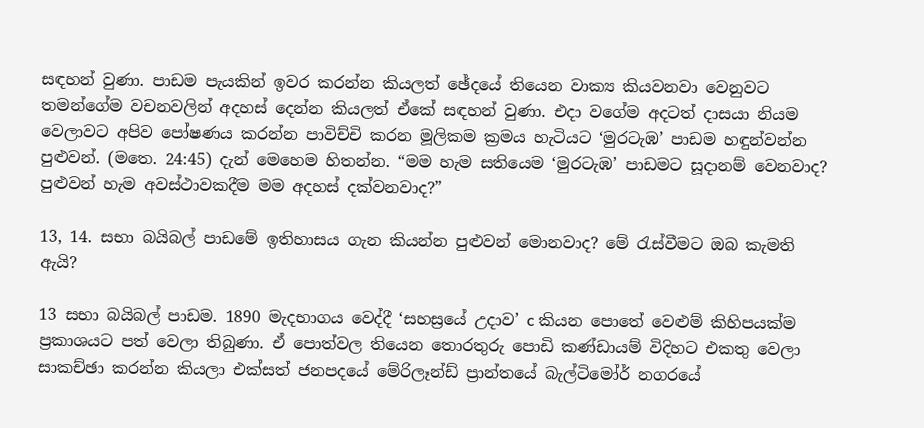සඳහන් වුණා. පාඩම පැයකින් ඉවර කරන්න කියලත් ඡේදයේ තියෙන වාක්‍ය කියවනවා වෙනුවට තමන්ගේම වචනවලින් අදහස් දෙන්න කියලත් ඒකේ සඳහන් වුණා. එදා වගේම අදටත් දාසයා නියම වෙලාවට අපිව පෝෂණය කරන්න පාවිච්චි කරන මූලිකම ක්‍රමය හැටියට ‘මුරටැඹ’ පාඩම හඳුන්වන්න පුළුවන්. (මතෙ. 24:45) දැන් මෙහෙම හිතන්න. “මම හැම සතියෙම ‘මුරටැඹ’ පාඩමට සූදානම් වෙනවාද? පුළුවන් හැම අවස්ථාවකදීම මම අදහස් දක්වනවාද?”

13, 14. සභා බයිබල් පාඩමේ ඉතිහාසය ගැන කියන්න පුළුවන් මොනවාද? මේ රැස්වීමට ඔබ කැමති ඇයි?

13 සභා බයිබල් පාඩම. 1890 මැදභාගය වෙද්දී ‘සහස්‍රයේ උදාව’ c කියන පොතේ වෙළුම් කිහිපයක්ම ප්‍රකාශයට පත් වෙලා තිබුණා. ඒ පොත්වල තියෙන තොරතුරු පොඩි කණ්ඩායම් විදිහට එකතු වෙලා සාකච්ඡා කරන්න කියලා එක්සත් ජනපදයේ මේරිලෑන්ඩ් ප්‍රාන්තයේ බැල්ටිමෝර් නගරයේ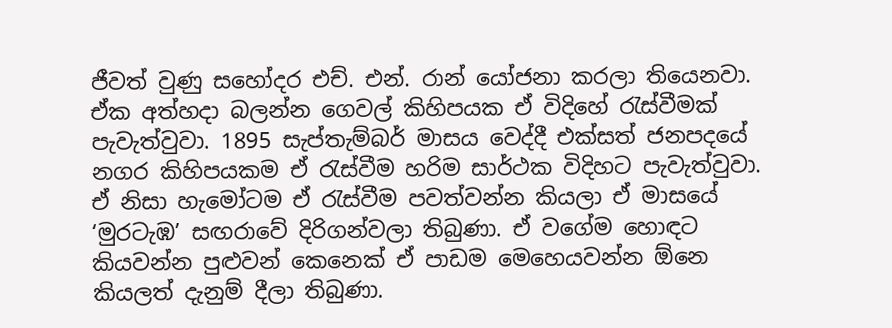ජීවත් වුණු සහෝදර එච්. එන්. රාන් යෝජනා කරලා තියෙනවා. ඒක අත්හදා බලන්න ගෙවල් කිහිපයක ඒ විදිහේ රැස්වීමක් පැවැත්වුවා. 1895 සැප්තැම්බර් මාසය වෙද්දී එක්සත් ජනපදයේ නගර කිහිපයකම ඒ රැස්වීම හරිම සාර්ථක විදිහට පැවැත්වුවා. ඒ නිසා හැමෝටම ඒ රැස්වීම පවත්වන්න කියලා ඒ මාසයේ ‘මුරටැඹ’ සඟරාවේ දිරිගන්වලා තිබුණා. ඒ වගේම හොඳට කියවන්න පුළුවන් කෙනෙක් ඒ පාඩම මෙහෙයවන්න ඕනෙ කියලත් දැනුම් දීලා තිබුණා.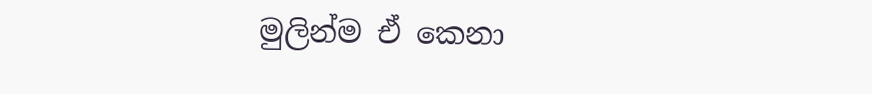මුලින්ම ඒ කෙනා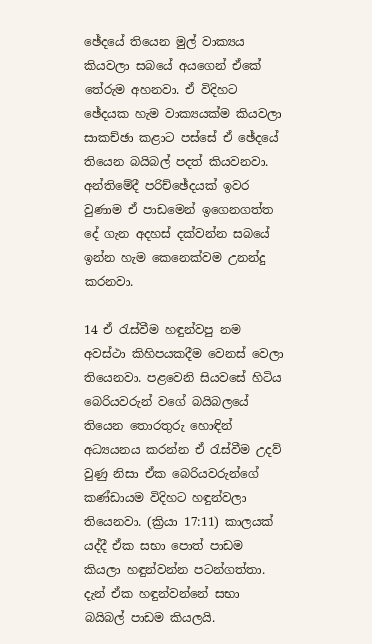ඡේදයේ තියෙන මුල් වාක්‍යය කියවලා සබයේ අයගෙන් ඒකේ තේරුම අහනවා. ඒ විදිහට ඡේදයක හැම වාක්‍යයක්ම කියවලා සාකච්ඡා කළාට පස්සේ ඒ ඡේදයේ තියෙන බයිබල් පදත් කියවනවා. අන්තිමේදී පරිච්ඡේදයක් ඉවර වුණාම ඒ පාඩමෙන් ඉගෙනගත්ත දේ ගැන අදහස් දක්වන්න සබයේ ඉන්න හැම කෙනෙක්වම උනන්දු කරනවා.

14 ඒ රැස්වීම හඳුන්වපු නම අවස්ථා කිහිපයකදීම වෙනස් වෙලා තියෙනවා. පළවෙනි සියවසේ හිටිය බෙරියවරුන් වගේ බයිබලයේ තියෙන තොරතුරු හොඳින් අධ්‍යයනය කරන්න ඒ රැස්වීම උදව් වුණු නිසා ඒක බෙරියවරුන්ගේ කණ්ඩායම විදිහට හඳුන්වලා තියෙනවා. (ක්‍රියා 17:11) කාලයක් යද්දී ඒක සභා පොත් පාඩම කියලා හඳුන්වන්න පටන්ගත්තා. දැන් ඒක හඳුන්වන්නේ සභා බයිබල් පාඩම කියලයි.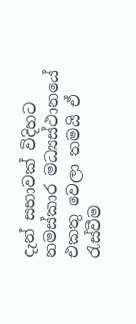දැන් සභාවක් විදිහට නමස්කාර මධ්‍යස්ථානයේ එකතු වෙලා තමයි ඒ රැස්වීම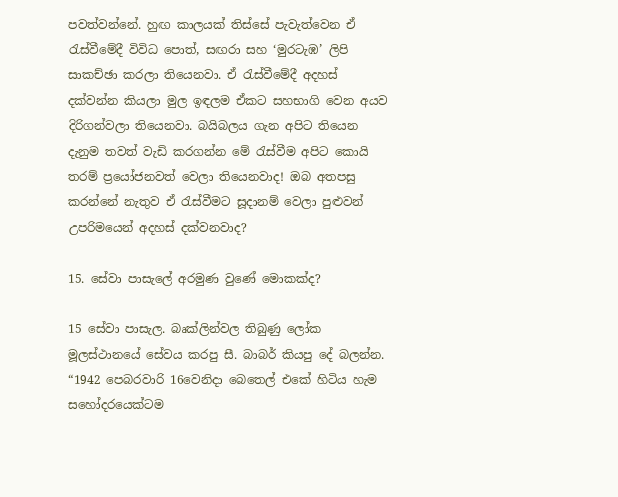පවත්වන්නේ. හුඟ කාලයක් තිස්සේ පැවැත්වෙන ඒ රැස්වීමේදී විවිධ පොත්, සඟරා සහ ‘මුරටැඹ’ ලිපි සාකච්ඡා කරලා තියෙනවා. ඒ රැස්වීමේදී අදහස් දක්වන්න කියලා මුල ඉඳලම ඒකට සහභාගි වෙන අයව දිරිගන්වලා තියෙනවා. බයිබලය ගැන අපිට තියෙන දැනුම තවත් වැඩි කරගන්න මේ රැස්වීම අපිට කොයි තරම් ප්‍රයෝජනවත් වෙලා තියෙනවාද! ඔබ අතපසු කරන්නේ නැතුව ඒ රැස්වීමට සූදානම් වෙලා පුළුවන් උපරිමයෙන් අදහස් දක්වනවාද?

15. සේවා පාසැලේ අරමුණ වුණේ මොකක්ද?

15 සේවා පාසැල. බෘක්ලින්වල තිබුණු ලෝක මූලස්ථානයේ සේවය කරපු සී. බාබර් කියපු දේ බලන්න. “1942 පෙබරවාරි 16වෙනිදා බෙතෙල් එකේ හිටිය හැම සහෝදරයෙක්ටම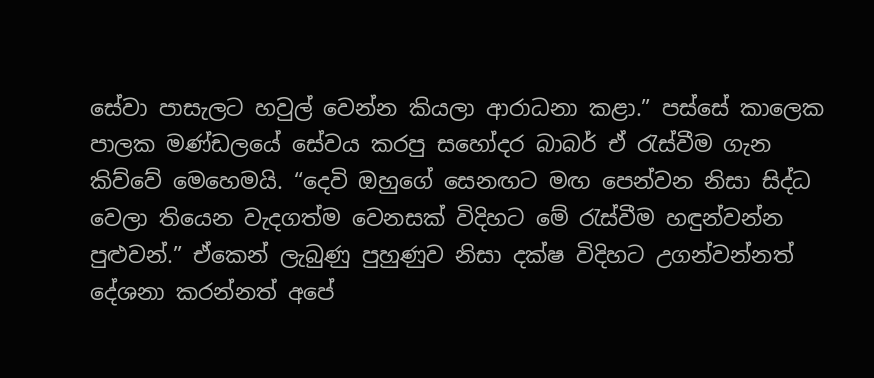සේවා පාසැලට හවුල් වෙන්න කියලා ආරාධනා කළා.” පස්සේ කාලෙක පාලක මණ්ඩලයේ සේවය කරපු සහෝදර බාබර් ඒ රැස්වීම ගැන කිව්වේ මෙහෙමයි. “දෙවි ඔහුගේ සෙනඟට මඟ පෙන්වන නිසා සිද්ධ වෙලා තියෙන වැදගත්ම වෙනසක් විදිහට මේ රැස්වීම හඳුන්වන්න පුළුවන්.” ඒකෙන් ලැබුණු පුහුණුව නිසා දක්ෂ විදිහට උගන්වන්නත් දේශනා කරන්නත් අපේ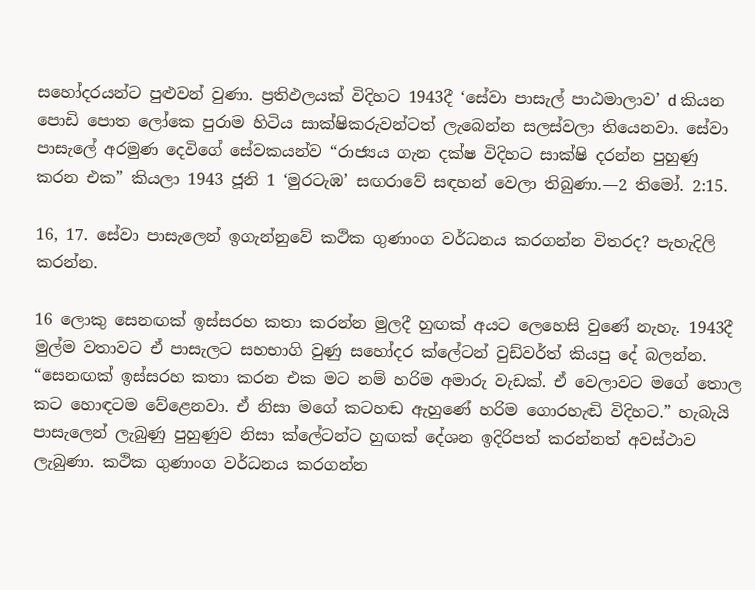සහෝදරයන්ට පුළුවන් වුණා. ප්‍රතිඵලයක් විදිහට 1943දී ‘සේවා පාසැල් පාඨමාලාව’ d කියන පොඩි පොත ලෝකෙ පුරාම හිටිය සාක්ෂිකරුවන්ටත් ලැබෙන්න සලස්වලා තියෙනවා. සේවා පාසැලේ අරමුණ දෙවිගේ සේවකයන්ව “රාජ්‍යය ගැන දක්ෂ විදිහට සාක්ෂි දරන්න පුහුණු කරන එක” කියලා 1943 ජූනි 1 ‘මුරටැඹ’ සඟරාවේ සඳහන් වෙලා තිබුණා.—2 තිමෝ. 2:15.

16, 17. සේවා පාසැලෙන් ඉගැන්නුවේ කථික ගුණාංග වර්ධනය කරගන්න විතරද? පැහැදිලි කරන්න.

16 ලොකු සෙනඟක් ඉස්සරහ කතා කරන්න මුලදී හුඟක් අයට ලෙහෙසි වුණේ නැහැ. 1943දී මුල්ම වතාවට ඒ පාසැලට සහභාගි වුණු සහෝදර ක්ලේටන් වුඩ්වර්ත් කියපු දේ බලන්න. “සෙනඟක් ඉස්සරහ කතා කරන එක මට නම් හරිම අමාරු වැඩක්. ඒ වෙලාවට මගේ තොල කට හොඳටම වේළෙනවා. ඒ නිසා මගේ කටහඬ ඇහුණේ හරිම ගොරහැඬි විදිහට.” හැබැයි පාසැලෙන් ලැබුණු පුහුණුව නිසා ක්ලේටන්ට හුඟක් දේශන ඉදිරිපත් කරන්නත් අවස්ථාව ලැබුණා. කථික ගුණාංග වර්ධනය කරගන්න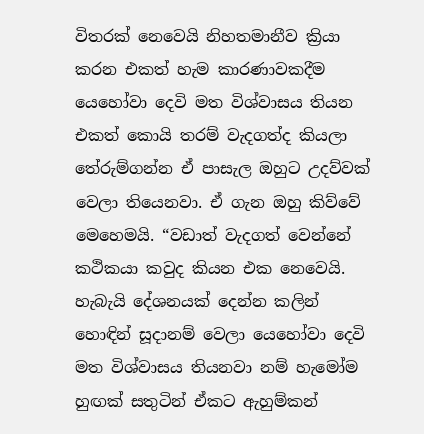විතරක් නෙවෙයි නිහතමානීව ක්‍රියා කරන එකත් හැම කාරණාවකදීම යෙහෝවා දෙවි මත විශ්වාසය තියන එකත් කොයි තරම් වැදගත්ද කියලා තේරුම්ගන්න ඒ පාසැල ඔහුට උදව්වක් වෙලා තියෙනවා. ඒ ගැන ඔහු කිව්වේ මෙහෙමයි. “වඩාත් වැදගත් වෙන්නේ කථිකයා කවුද කියන එක නෙවෙයි. හැබැයි දේශනයක් දෙන්න කලින් හොඳින් සූදානම් වෙලා යෙහෝවා දෙවි මත විශ්වාසය තියනවා නම් හැමෝම හුඟක් සතුටින් ඒකට ඇහුම්කන්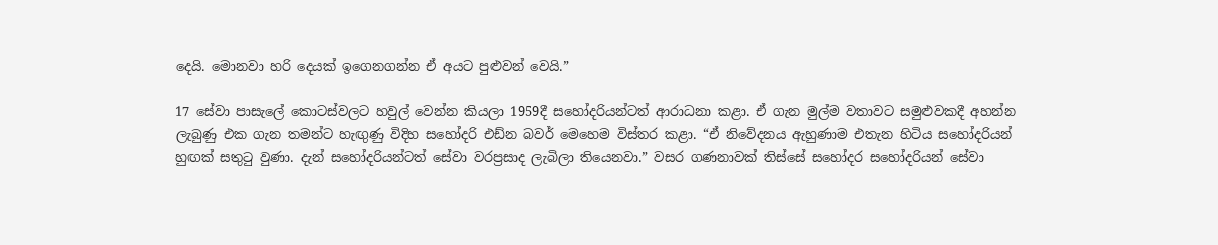දෙයි. මොනවා හරි දෙයක් ඉගෙනගන්න ඒ අයට පුළුවන් වෙයි.”

17 සේවා පාසැලේ කොටස්වලට හවුල් වෙන්න කියලා 1959දී සහෝදරියන්ටත් ආරාධනා කළා. ඒ ගැන මුල්ම වතාවට සමුළුවකදී අහන්න ලැබුණු එක ගැන තමන්ට හැඟුණු විදිහ සහෝදරි එඩ්න බවර් මෙහෙම විස්තර කළා. “ඒ නිවේදනය ඇහුණාම එතැන හිටිය සහෝදරියන් හුඟක් සතුටු වුණා. දැන් සහෝදරියන්ටත් සේවා වරප්‍රසාද ලැබිලා තියෙනවා.” වසර ගණනාවක් තිස්සේ සහෝදර සහෝදරියන් සේවා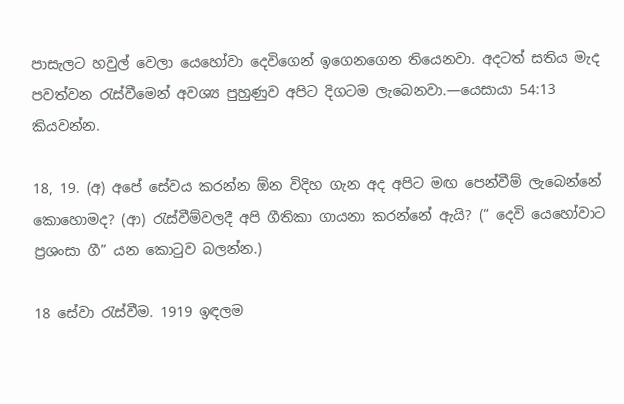පාසැලට හවුල් වෙලා යෙහෝවා දෙවිගෙන් ඉගෙනගෙන තියෙනවා. අදටත් සතිය මැද පවත්වන රැස්වීමෙන් අවශ්‍ය පුහුණුව අපිට දිගටම ලැබෙනවා.—යෙසායා 54:13 කියවන්න.

18, 19. (අ) අපේ සේවය කරන්න ඕන විදිහ ගැන අද අපිට මඟ පෙන්වීම් ලැබෙන්නේ කොහොමද? (ආ) රැස්වීම්වලදී අපි ගීතිකා ගායනා කරන්නේ ඇයි? (“ දෙවි යෙහෝවාට ප්‍රශංසා ගී” යන කොටුව බලන්න.)

18 සේවා රැස්වීම. 1919 ඉඳලම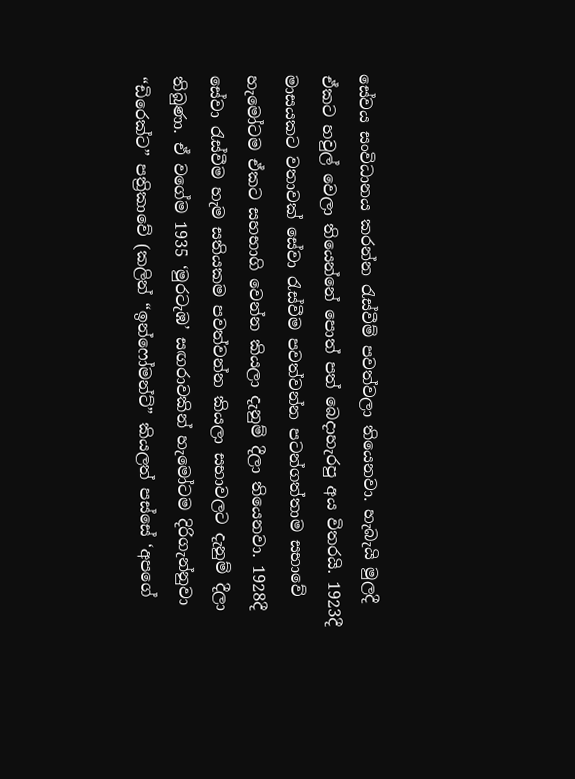සේවය සංවිධානය කරන්න රැස්වීම් පවත්වලා තියෙනවා. හැබැයි මුලදී ඒකට හවුල් වෙලා තියෙන්නේ පොත් පත් බෙදාහැරපු අය විතරයි. 1923දී මාසයකට වතාවක් සේවා රැස්වීම පවත්වන්න පටන්ගත්තාම සභාවේ හැමෝටම ඒකට සහභාගි වෙන්න කියලා දැනුම් දීලා තියෙනවා. 1928දී සේවා රැස්වීම හැම සතියකම පවත්වන්න කියලා සභාවලට දැනුම් දීලා තිබුණා. ඒ වගේම 1935 ‘මුරටැඹ’ සඟරාවකින් හැමෝටම දිරිගැන්නුවා “ඩිරෙක්ට” පත්‍රිකාවේ (කලින් “ඉන්ෆෝමන්ට්” කියලත් පස්සේ ‘අපගේ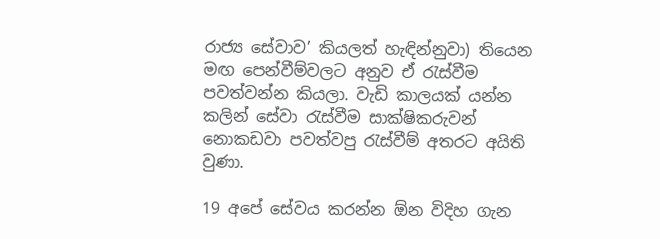රාජ්‍ය සේවාව’ කියලත් හැඳින්නුවා) තියෙන මඟ පෙන්වීම්වලට අනුව ඒ රැස්වීම පවත්වන්න කියලා. වැඩි කාලයක් යන්න කලින් සේවා රැස්වීම සාක්ෂිකරුවන් නොකඩවා පවත්වපු රැස්වීම් අතරට අයිති වුණා.

19 අපේ සේවය කරන්න ඕන විදිහ ගැන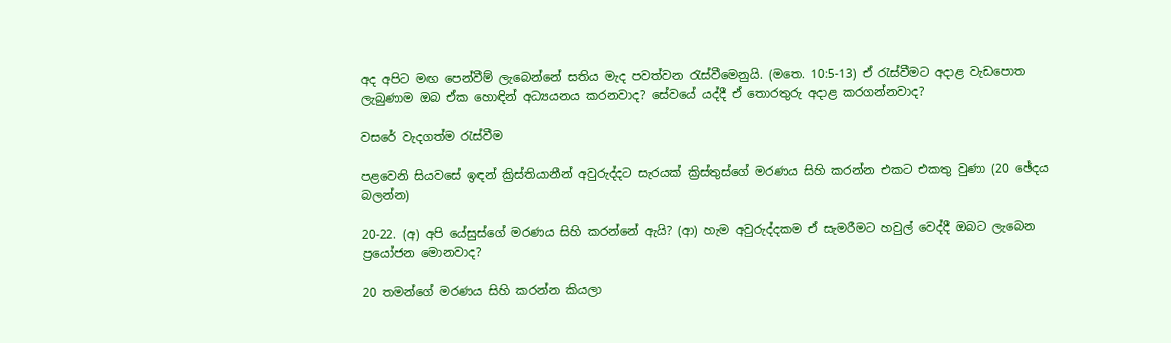අද අපිට මඟ පෙන්වීම් ලැබෙන්නේ සතිය මැද පවත්වන රැස්වීමෙනුයි. (මතෙ. 10:5-13) ඒ රැස්වීමට අදාළ වැඩපොත ලැබුණාම ඔබ ඒක හොඳින් අධ්‍යයනය කරනවාද? සේවයේ යද්දී ඒ තොරතුරු අදාළ කරගන්නවාද?

වසරේ වැදගත්ම රැස්වීම

පළවෙනි සියවසේ ඉඳන් ක්‍රිස්තියානීන් අවුරුද්දට සැරයක් ක්‍රිස්තුස්ගේ මරණය සිහි කරන්න එකට එකතු වුණා (20 ඡේදය බලන්න)

20-22. (අ) අපි යේසුස්ගේ මරණය සිහි කරන්නේ ඇයි? (ආ) හැම අවුරුද්දකම ඒ සැමරීමට හවුල් වෙද්දී ඔබට ලැබෙන ප්‍රයෝජන මොනවාද?

20 තමන්ගේ මරණය සිහි කරන්න කියලා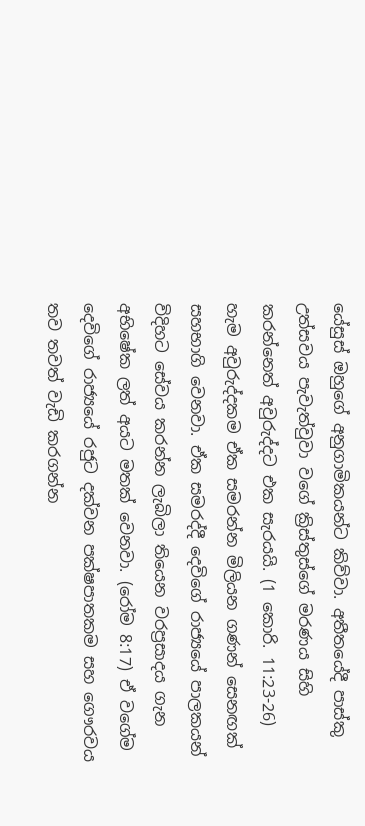යේසුස් ඔහුගේ අනුගාමිකයන්ට කිව්වා. අතීතයේදී පාස්කු උත්සවය පැවැත්වුවා වගේ ක්‍රිස්තුස්ගේ මරණය සිහි කරන්නෙත් අවුරුද්දට එක සැරයයි. (1 කොරි. 11:23-26) හැම අවුරුද්දකම ඒක සමරන්න මිලියන ගණන් සෙනඟක් සහභාගි වෙනවා. ඒක සමරද්දී දෙවිගේ රාජ්‍යයේ පාලකයන් විදිහට සේවය කරන්න ලැබිලා තියෙන වරප්‍රසාදය ගැන අභිෂේක ලත් අයට මතක් වෙනවා. (රෝම 8:17) ඒ වගේම දෙවිගේ රාජ්‍යයේ රජුට දක්වන පක්ෂපාතකම සහ ගෞරවය තව තවත් වැඩි කරගන්න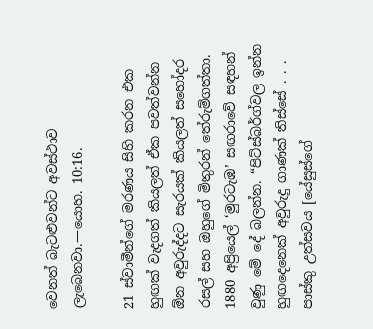වෙනත් බැටළුවන්ට අවස්ථාව ලැබෙනවා.—යොහ. 10:16.

21 ස්වාමීන්ගේ මරණය සිහි කරන එක හුඟක් වැදගත් කියලත් ඒක පවත්වන්න ඕන අවුරුද්දට සැරයක් කියලත් සහෝදර රසල් සහ ඔහුගේ මිතුරන් තේරුම්ගත්තා. 1880 අප්‍රියෙල් ‘මුරටැඹ’ සඟරාවේ සඳහන් වුණු මේ දේ බලන්න. “පිට්ස්බර්ග්වල ඉන්න හුඟදෙනෙක් අවුරුදු ගාණක් තිස්සේ . . . පාස්කු උත්සවය [යේසුස්ගේ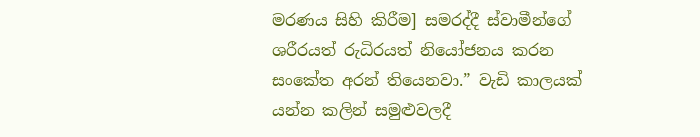මරණය සිහි කිරීම] සමරද්දී ස්වාමීන්ගේ ශරීරයත් රුධිරයත් නියෝජනය කරන සංකේත අරන් තියෙනවා.” වැඩි කාලයක් යන්න කලින් සමුළුවලදී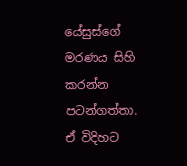යේසුස්ගේ මරණය සිහි කරන්න පටන්ගත්තා. ඒ විදිහට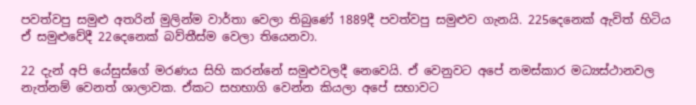පවත්වපු සමුළු අතරින් මුලින්ම වාර්තා වෙලා තිබුණේ 1889දී පවත්වපු සමුළුව ගැනයි. 225දෙනෙක් ඇවිත් හිටිය ඒ සමුළුවේදී 22දෙනෙක් බව්තීස්ම වෙලා තියෙනවා.

22 දැන් අපි යේසුස්ගේ මරණය සිහි කරන්නේ සමුළුවලදී නෙවෙයි. ඒ වෙනුවට අපේ නමස්කාර මධ්‍යස්ථානවල නැත්නම් වෙනත් ශාලාවක. ඒකට සහභාගි වෙන්න කියලා අපේ සභාවට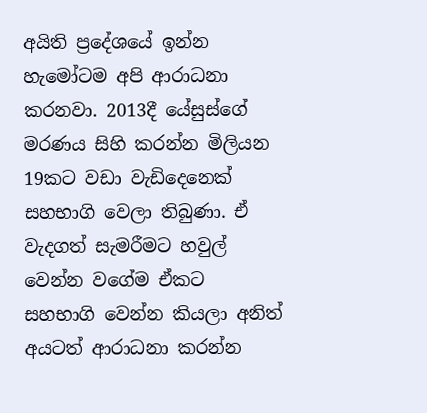අයිති ප්‍රදේශයේ ඉන්න හැමෝටම අපි ආරාධනා කරනවා. 2013දී යේසුස්ගේ මරණය සිහි කරන්න මිලියන 19කට වඩා වැඩිදෙනෙක් සහභාගි වෙලා තිබුණා. ඒ වැදගත් සැමරීමට හවුල් වෙන්න වගේම ඒකට සහභාගි වෙන්න කියලා අනිත් අයටත් ආරාධනා කරන්න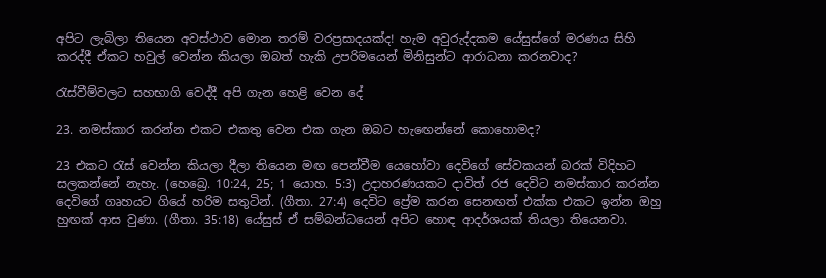අපිට ලැබිලා තියෙන අවස්ථාව මොන තරම් වරප්‍රසාදයක්ද! හැම අවුරුද්දකම යේසුස්ගේ මරණය සිහි කරද්දී ඒකට හවුල් වෙන්න කියලා ඔබත් හැකි උපරිමයෙන් මිනිසුන්ට ආරාධනා කරනවාද?

රැස්වීම්වලට සහභාගි වෙද්දී අපි ගැන හෙළි වෙන දේ

23. නමස්කාර කරන්න එකට එකතු වෙන එක ගැන ඔබට හැඟෙන්නේ කොහොමද?

23 එකට රැස් වෙන්න කියලා දීලා තියෙන මඟ පෙන්වීම යෙහෝවා දෙවිගේ සේවකයන් බරක් විදිහට සලකන්නේ නැහැ. (හෙබ්‍රෙ. 10:24, 25; 1 යොහ. 5:3) උදාහරණයකට දාවිත් රජ දෙවිට නමස්කාර කරන්න දෙවිගේ ගෘහයට ගියේ හරිම සතුටින්. (ගීතා. 27:4) දෙවිට ප්‍රේම කරන සෙනඟත් එක්ක එකට ඉන්න ඔහු හුඟක් ආස වුණා. (ගීතා. 35:18) යේසුස් ඒ සම්බන්ධයෙන් අපිට හොඳ ආදර්ශයක් තියලා තියෙනවා.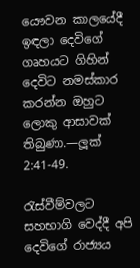යෞවන කාලයේදී ඉඳලා දෙවිගේ ගෘහයට ගිහින් දෙවිට නමස්කාර කරන්න ඔහුට ලොකු ආසාවක් තිබුණා.—ලූක් 2:41-49.

රැස්වීම්වලට සහභාගි වෙද්දී අපි දෙවිගේ රාජ්‍යය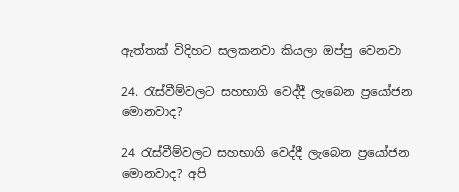ඇත්තක් විදිහට සලකනවා කියලා ඔප්පු වෙනවා

24. රැස්වීම්වලට සහභාගි වෙද්දී ලැබෙන ප්‍රයෝජන මොනවාද?

24 රැස්වීම්වලට සහභාගි වෙද්දී ලැබෙන ප්‍රයෝජන මොනවාද? අපි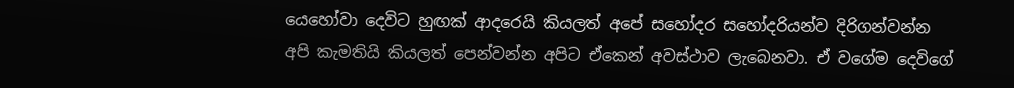යෙහෝවා දෙවිට හුඟක් ආදරෙයි කියලත් අපේ සහෝදර සහෝදරියන්ව දිරිගන්වන්න අපි කැමතියි කියලත් පෙන්වන්න අපිට ඒකෙන් අවස්ථාව ලැබෙනවා. ඒ වගේම දෙවිගේ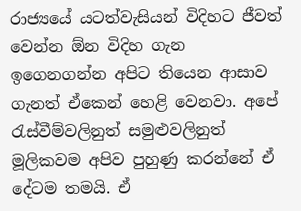රාජ්‍යයේ යටත්වැසියන් විදිහට ජීවත් වෙන්න ඕන විදිහ ගැන ඉගෙනගන්න අපිට තියෙන ආසාව ගැනත් ඒකෙන් හෙළි වෙනවා. අපේ රැස්වීම්වලිනුත් සමුළුවලිනුත් මූලිකවම අපිව පුහුණු කරන්නේ ඒ දේටම තමයි. ඒ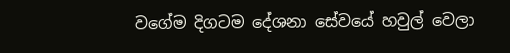වගේම දිගටම දේශනා සේවයේ හවුල් වෙලා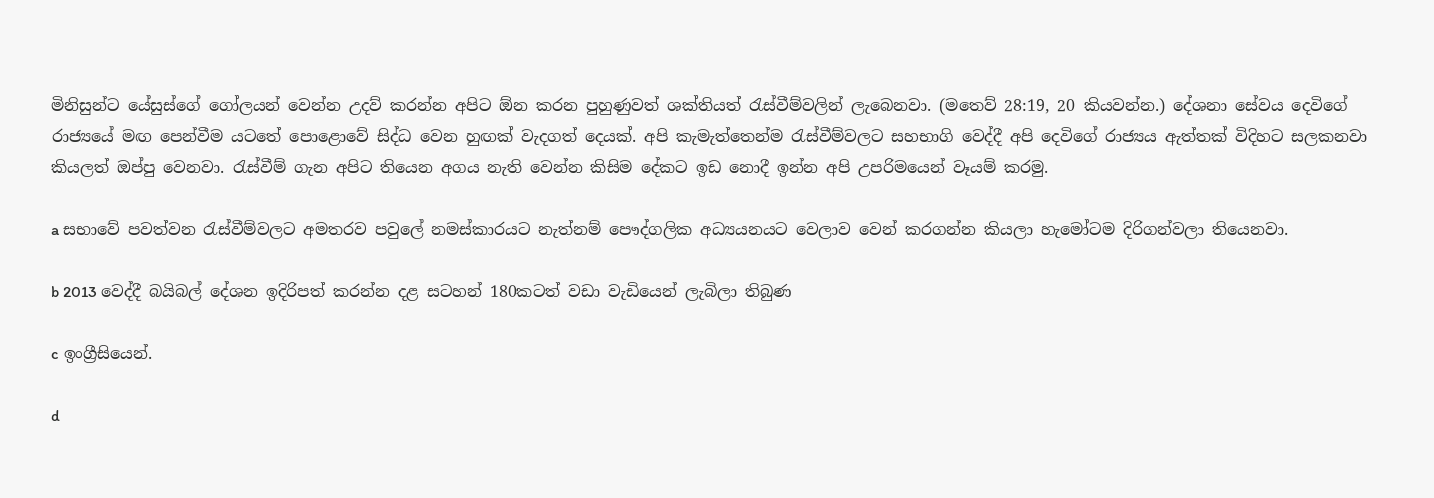මිනිසුන්ට යේසුස්ගේ ගෝලයන් වෙන්න උදව් කරන්න අපිට ඕන කරන පුහුණුවත් ශක්තියත් රැස්වීම්වලින් ලැබෙනවා. (මතෙව් 28:19, 20 කියවන්න.) දේශනා සේවය දෙවිගේ රාජ්‍යයේ මඟ පෙන්වීම යටතේ පොළොවේ සිද්ධ වෙන හුඟක් වැදගත් දෙයක්. අපි කැමැත්තෙන්ම රැස්වීම්වලට සහභාගි වෙද්දී අපි දෙවිගේ රාජ්‍යය ඇත්තක් විදිහට සලකනවා කියලත් ඔප්පු වෙනවා. රැස්වීම් ගැන අපිට තියෙන අගය නැති වෙන්න කිසිම දේකට ඉඩ නොදී ඉන්න අපි උපරිමයෙන් වෑයම් කරමු.

a සභාවේ පවත්වන රැස්වීම්වලට අමතරව පවුලේ නමස්කාරයට නැත්නම් පෞද්ගලික අධ්‍යයනයට වෙලාව වෙන් කරගන්න කියලා හැමෝටම දිරිගන්වලා තියෙනවා.

b 2013 වෙද්දී බයිබල් දේශන ඉදිරිපත් කරන්න දළ සටහන් 180කටත් වඩා වැඩියෙන් ලැබිලා තිබුණ

c ඉංග්‍රීසියෙන්.

d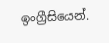ඉංග්‍රීසියෙන්.